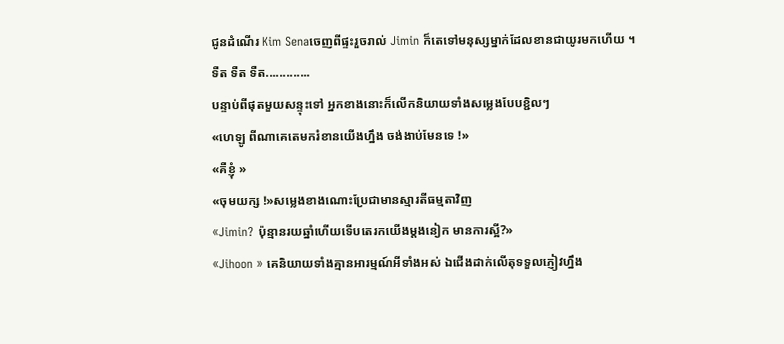ជូនដំណើរ Kim Senaចេញពីផ្ទះរួចរាល់ Jimin ក៏តេទៅមនុស្សម្នាក់ដែលខានជាយូរមកហើយ ។
ទឺត ទឺត ទឺត.............
បន្ទាប់ពីផុតមួយសន្ទុះទៅ អ្នកខាងនោះក៏លើកនិយាយទាំងសម្លេងបែបខ្ជិលៗ
«ហេឡូ ពីណាគេតេមករំខានយើងហ្នឹង ចង់ងាប់មែនទេ !»
«គឺខ្ញុំ »
«ចុមយក្ស !»សម្លេងខាងណោះប្រែជាមានស្មារតីធម្មតាវិញ
«Jimin? ប៉ុន្មានរយឆ្នាំហើយទើបតេរកយើងម្តងនៀក មានការស្អី?»
«Jihoon » គេនិយាយទាំងគ្មានអារម្មណ៍អីទាំងអស់ ឯជើងដាក់លើតុទទួលភ្ញៀវហ្នឹង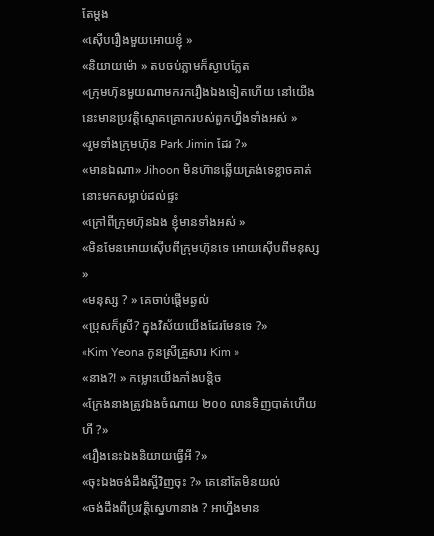តែម្តង
«ស៊ើបរឿងមួយអោយខ្ញុំ »
«និយាយម៉ោ » តបចប់ភ្លាមក៏ស្ងាបភ្លែត
«ក្រុមហ៊ុនមួយណាមករករឿងឯងទៀតហើយ នៅយើងនេះមានប្រវត្តិស្មោគគ្រោករបស់ពួកហ្នឹងទាំងអស់ »
«រួមទាំងក្រុមហ៊ុន Park Jimin ដែរ ?»
«មានឯណា» Jihoon មិនហ៊ានឆ្លើយត្រង់ទេខ្លាចគាត់នោះមកសម្លាប់ដល់ផ្ទះ
«ក្រៅពីក្រុមហ៊ុនឯង ខ្ញុំមានទាំងអស់ »
«មិនមែនអោយស៊ើបពីក្រុមហ៊ុនទេ អោយស៊ើបពីមនុស្ស »
«មនុស្ស ? » គេចាប់ផ្តើមឆ្ងល់
«ប្រុសក៏ស្រី? ក្នុងវិស័យយើងដែរមែនទេ ?»
«Kim Yeona កូនស្រីគ្រួសារ Kim »
«នាង?! » កម្លោះយើងភាំងបន្តិច
«ក្រែងនាងត្រូវឯងចំណាយ ២០០ លានទិញបាត់ហើយហី ?»
«រឿងនេះឯងនិយាយធ្វើអី ?»
«ចុះឯងចង់ដឹងស្អីវិញចុះ ?» គេនៅតែមិនយល់
«ចង់ដឹងពីប្រវត្តិស្នេហានាង ? អាហ្នឹងមាន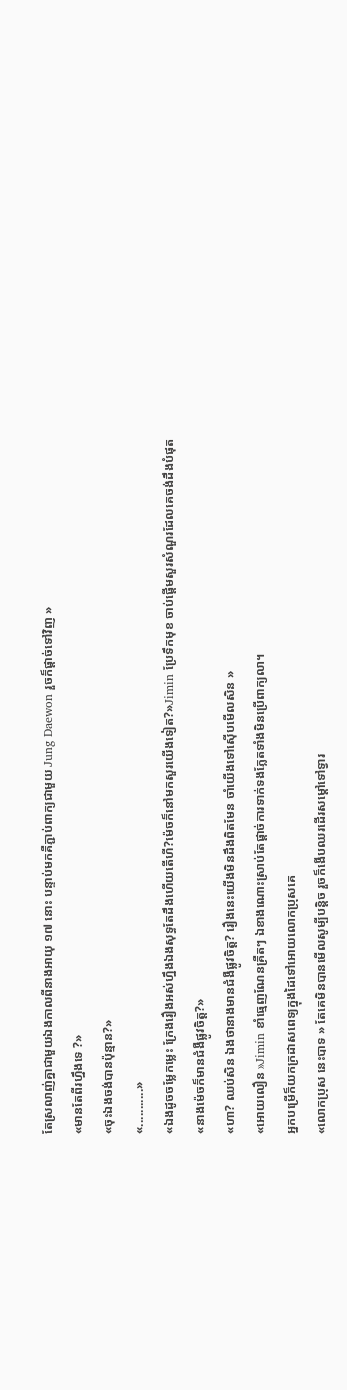តែស្រលាញ់គ្នាជាមួយឯងកាលពីនាងអាយុ ១៧ នោះ បន្ទាប់មកគឺភ្ជាប់ពាក្យជាមួយ Jung Daewon រួចក៏ផ្តាច់ទៅវិញ »
«មានតែពីរហ្នឹងទេ ?»
«ចុះឯងចង់បានប៉ុន្មាន?»
«...........»
«ឯងដូចចម្លែកម្លេះ ក្រែងរឿងអស់ហ្នឹងឯងសុទ្ធតែដឹងហើយតើហី?ម៉េចក៏នៅមកសួរយើងទៀត?»Jimin ប្រែទឹកមុខ ចាប់ផ្តើមសួរសំណួរដែលគេចង់ដឹងបំផុត
«នាងម៉េចក៏មានជំងឺផ្លូវចិត្ត?»
«ហា? ឈប់សិន ឯងថានាងមានជំងឺផ្លូវចិត្ត? រឿងនេះយើងមិនដឹងពិតមែន ចាំយើងទៅស៊ើបមើលសិន »
«អោយលឿន »Jimin ខាំធ្មេញណែនគ្រឺតៗ ឯខាងណោះស្រាប់តែផ្តាច់ការទាក់ទងភ្លែតទាំងមិនប្រើពាក្យលា។
អ្នកបម្រើក៏យកក្រដាសពេទ្យក្នុងដៃទៅអោយលោកប្រុសគេ
«លោកប្រុស នេះបាទ » តែគេមិនបានមើលសូម្បីបន្តិច រួចក៏ងើបឈរដើរសម្តៅទៅទ្វារ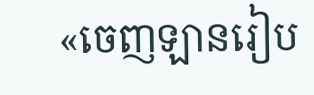«ចេញឡានរៀប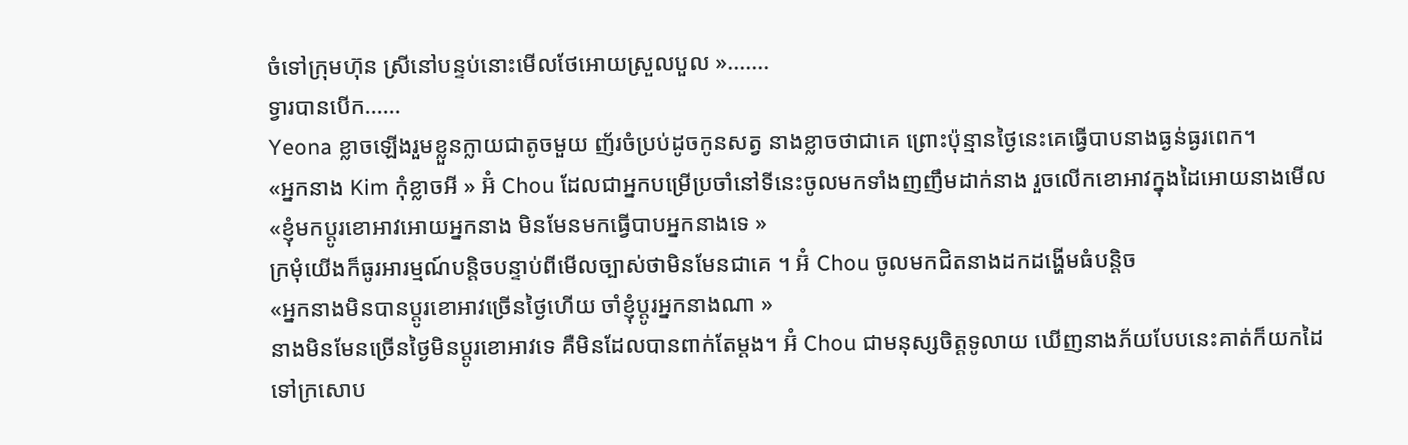ចំទៅក្រុមហ៊ុន ស្រីនៅបន្ទប់នោះមើលថែអោយស្រួលបួល ».......
ទ្វារបានបើក......
Yeona ខ្លាចឡើងរួមខ្លួនក្លាយជាតូចមួយ ញ័រចំប្រប់ដូចកូនសត្វ នាងខ្លាចថាជាគេ ព្រោះប៉ុន្មានថ្ងៃនេះគេធ្វើបាបនាងធ្ងន់ធ្ងរពេក។
«អ្នកនាង Kim កុំខ្លាចអី » អ៊ំ Chou ដែលជាអ្នកបម្រើប្រចាំនៅទីនេះចូលមកទាំងញញឹមដាក់នាង រួចលើកខោអាវក្នុងដៃអោយនាងមើល
«ខ្ញុំមកប្តូរខោអាវអោយអ្នកនាង មិនមែនមកធ្វើបាបអ្នកនាងទេ »
ក្រមុំយើងក៏ធូរអារម្មណ៍បន្តិចបន្ទាប់ពីមើលច្បាស់ថាមិនមែនជាគេ ។ អ៊ំ Chou ចូលមកជិតនាងដកដង្ហើមធំបន្តិច
«អ្នកនាងមិនបានប្តូរខោអាវច្រើនថ្ងៃហើយ ចាំខ្ញុំប្តូរអ្នកនាងណា »
នាងមិនមែនច្រើនថ្ងៃមិនប្តូរខោអាវទេ គឺមិនដែលបានពាក់តែម្តង។ អ៊ំ Chou ជាមនុស្សចិត្តទូលាយ ឃើញនាងភ័យបែបនេះគាត់ក៏យកដៃទៅក្រសោប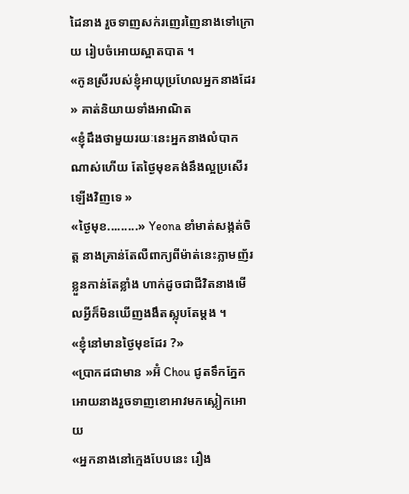ដៃនាង រួចទាញសក់រញេរញៃនាងទៅក្រោយ រៀបចំអោយស្អាតបាត ។
«កូនស្រីរបស់ខ្ញុំអាយុប្រហែលអ្នកនាងដែរ » គាត់និយាយទាំងអាណិត
«ខ្ញុំដឹងថាមួយរយៈនេះអ្នកនាងលំបាកណាស់ហើយ តែថ្ងៃមុខគង់នឹងល្អប្រសើរឡើងវិញទេ »
«ថ្ងៃមុខ.........» Yeona ខាំមាត់សង្កត់ចិត្ត នាងគ្រាន់តែលឺពាក្យពីម៉ាត់នេះភ្លាមញ័រខ្លួនកាន់តែខ្លាំង ហាក់ដូចជាជីវិតនាងមើលអ្វីក៏មិនឃើញងងឹតស្លុបតែម្តង ។
«ខ្ញុំនៅមានថ្ងៃមុខដែរ ?»
«ប្រាកដជាមាន »អ៊ំ Chou ជូតទឹកភ្នែកអោយនាងរួចទាញខោអាវមកស្លៀកអោយ
«អ្នកនាងនៅក្មេងបែបនេះ រឿង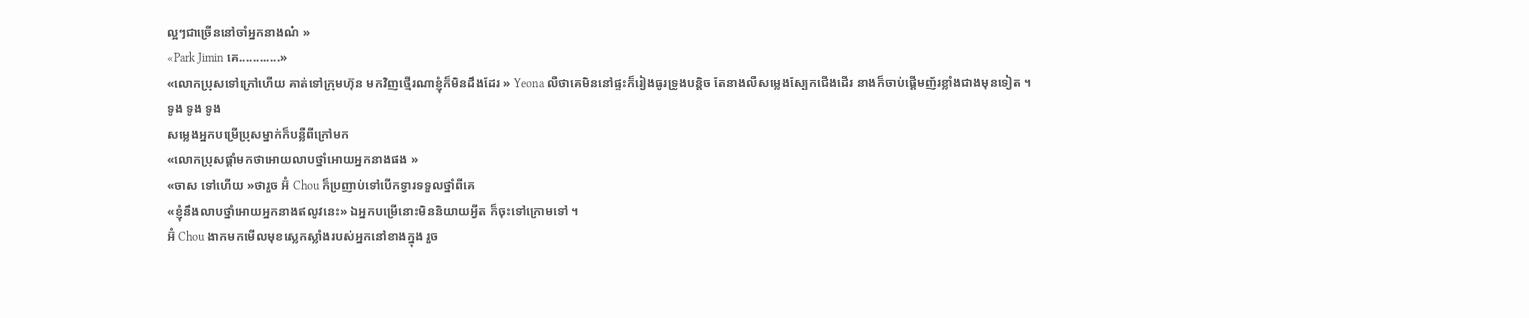ល្អៗជាច្រើននៅចាំអ្នកនាងណ៎ »
«Park Jimin គេ............»
«លោកប្រុសទៅក្រៅហើយ គាត់ទៅក្រុមហ៊ុន មកវិញថ្មើរណាខ្ញុំក៏មិនដឹងដែរ » Yeona លឺថាគេមិននៅផ្ទះក៏រៀងធូរទ្រូងបន្តិច តែនាងលឺសម្លេងស្បែកជើងដើរ នាងក៏ចាប់ផ្តើមញ័រខ្លាំងជាងមុនទៀត ។
ទូង ទូង ទូង
សម្លេងអ្នកបម្រើប្រុសម្នាក់ក៏បន្លឺពីក្រៅមក
«លោកប្រុសផ្តាំមកថាអោយលាបថ្នាំអោយអ្នកនាងផង »
«ចាស ទៅហើយ »ថារួច អ៊ំ Chou ក៏ប្រញាប់ទៅបើកទ្វារទទួលថ្នាំពីគេ
«ខ្ញុំនឹងលាបថ្នាំអោយអ្នកនាងឥលូវនេះ» ឯអ្នកបម្រើនោះមិននិយាយអ្វីត ក៏ចុះទៅក្រោមទៅ ។
អ៊ំ Chou ងាកមកមើលមុខស្លេកស្លាំងរបស់អ្នកនៅខាងក្នុង រួច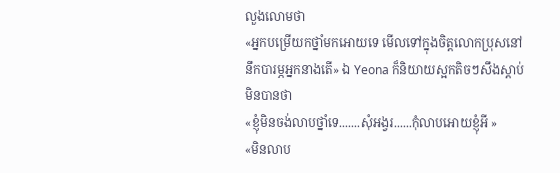លួងលោមថា
«អ្នកបម្រើយកថ្នាំមកអោយទេ មើលទៅក្នុងចិត្តលោកប្រុសនៅនឹកបារម្ភអ្នកនាងតើ» ឯ Yeona ក៏និយាយស្អកតិចៗសឹងស្តាប់មិនបានថា
«ខ្ញុំមិនចង់លាបថ្នាំទេ.......សុំអង្វរ......កុំលាបអោយខ្ញុំអី »
«មិនលាប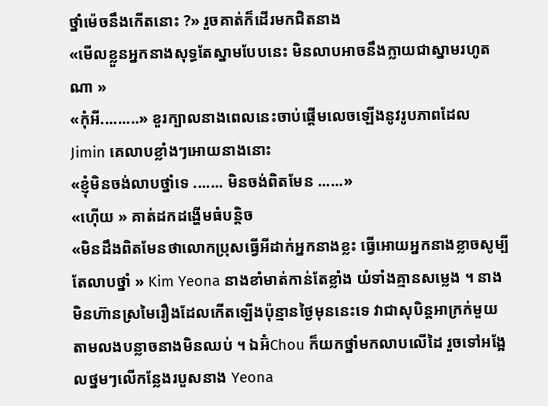ថ្នាំម៉េចនឹងកើតនោះ ?» រួចគាត់ក៏ដើរមកជិតនាង
«មើលខ្លួនអ្នកនាងសុទ្ធតែស្នាមបែបនេះ មិនលាបអាចនឹងក្លាយជាស្នាមរហូតណា »
«កុំអី.........» ខួរក្បាលនាងពេលនេះចាប់ផ្តើមលេចឡើងនូវរូបភាពដែល Jimin គេលាបខ្លាំងៗអោយនាងនោះ
«ខ្ញុំមិនចង់លាបថ្នាំទេ ....... មិនចង់ពិតមែន ......»
«ហ៊ើយ » គាត់ដកដង្ហើមធំបន្តិច
«មិនដឹងពិតមែនថាលោកប្រុសធ្វើអីដាក់អ្នកនាងខ្លះ ធ្វើអោយអ្នកនាងខ្លាចសូម្បីតែលាបថ្នាំ » Kim Yeona នាងខាំមាត់កាន់តែខ្លាំង យំទាំងគ្មានសម្លេង ។ នាងមិនហ៊ានស្រមៃរឿងដែលកើតឡើងប៉ុន្មានថ្ងៃមុននេះទេ វាជាសុបិន្តអាក្រក់មួយតាមលងបន្លាចនាងមិនឈប់ ។ ឯអ៊ំChou ក៏យកថ្នាំមកលាបលើដៃ រួចទៅអង្អែលថ្នមៗលើកន្លែងរបួសនាង Yeona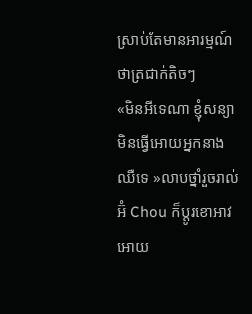ស្រាប់តែមានអារម្មណ៍ថាត្រជាក់តិចៗ
«មិនអីទេណា ខ្ញុំសន្យាមិនធ្វើអោយអ្នកនាងឈឺទេ »លាបថ្នាំរួចរាល់ អ៊ំ Chou ក៏ប្តូរខោអាវអោយ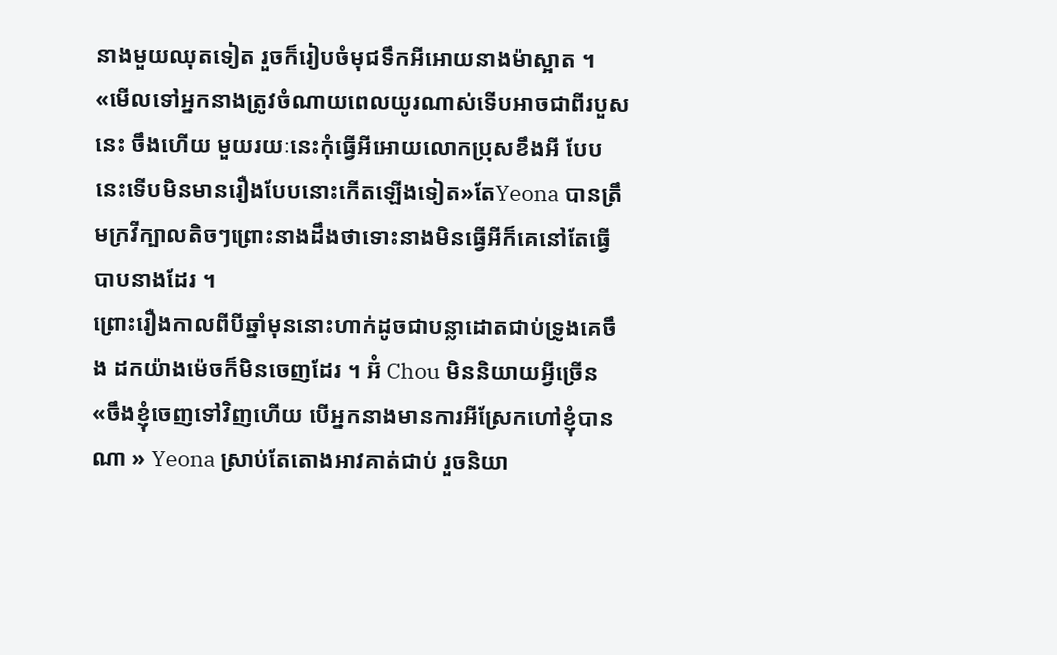នាងមួយឈុតទៀត រួចក៏រៀបចំមុជទឹកអីអោយនាងម៉ាស្អាត ។
«មើលទៅអ្នកនាងត្រូវចំណាយពេលយូរណាស់ទើបអាចជាពីរបួសនេះ ចឹងហើយ មួយរយៈនេះកុំធ្វើអីអោយលោកប្រុសខឹងអី បែបនេះទើបមិនមានរឿងបែបនោះកើតឡើងទៀត»តែYeona បានត្រឹមក្រវីក្បាលតិចៗព្រោះនាងដឹងថាទោះនាងមិនធ្វើអីក៏គេនៅតែធ្វើបាបនាងដែរ ។
ព្រោះរឿងកាលពីបីឆ្នាំមុននោះហាក់ដូចជាបន្លាដោតជាប់ទ្រូងគេចឹង ដកយ៉ាងម៉េចក៏មិនចេញដែរ ។ អ៊ំ Chou មិននិយាយអ្វីច្រើន
«ចឹងខ្ញុំចេញទៅវិញហើយ បើអ្នកនាងមានការអីស្រែកហៅខ្ញុំបានណា » Yeona ស្រាប់តែតោងអាវគាត់ជាប់ រួចនិយា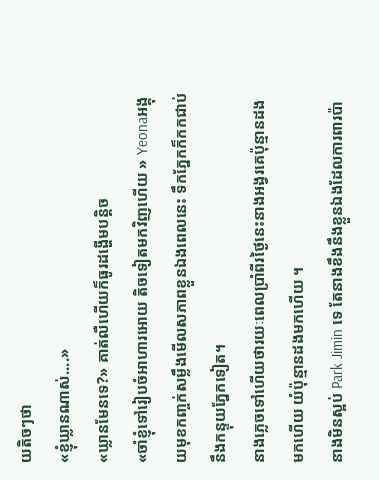យតិចៗថា
«ខ្ញុំឃ្លានណាស់....»
«ឃ្លានមែនទេ?» គាត់លឺហើយក៏ធូរដង្ហើមបន្តិច
«ចាំខ្ញុំទៅរៀបចំអាហារអោយ តិចទៀតមកវិញហើយ » Yeonaអង្គុយមុខកញ្ចក់សម្លឹងមើលសភាពខ្លួនឯងពេលនេះ ទឹកភ្នែកក៏កកជាប់នឹងកន្ទុយភ្នែកទៀត។
នាងភ្លេចទៅហើយថារយៈពេលប្រាំពីរថ្ងៃនេះនាងអង្វរគេប៉ុន្មានដងមកហើយ យំប៉ុន្មានដងមកហើយ ។
នាងមិនស្អប់ Park Jimin ទេ តែនាងខឹងនឹងខ្លួនឯងដែលការពារប៉ា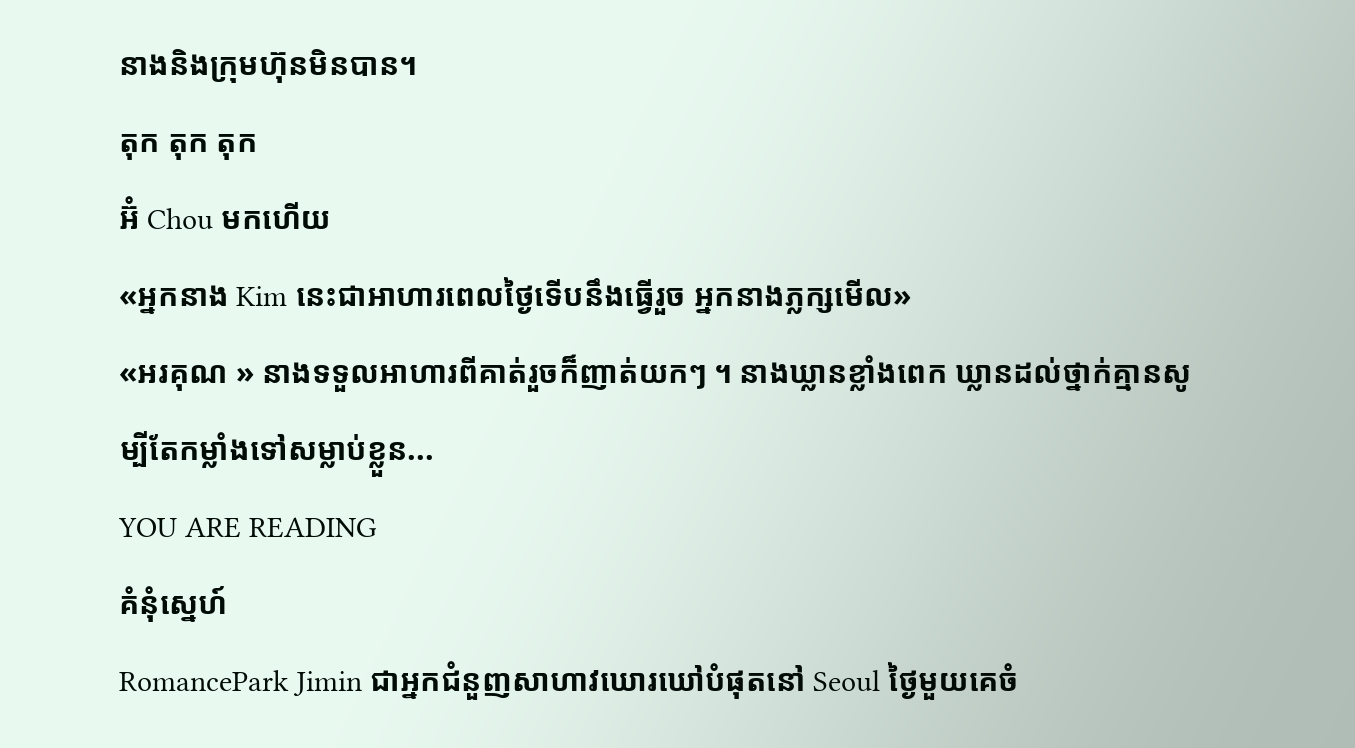នាងនិងក្រុមហ៊ុនមិនបាន។
តុក តុក តុក
អ៊ំ Chou មកហើយ
«អ្នកនាង Kim នេះជាអាហារពេលថ្ងៃទើបនឹងធ្វើរួច អ្នកនាងភ្លក្សមើល»
«អរគុណ » នាងទទួលអាហារពីគាត់រួចក៏ញាត់យកៗ ។ នាងឃ្លានខ្លាំងពេក ឃ្លានដល់ថ្នាក់គ្មានសូម្បីតែកម្លាំងទៅសម្លាប់ខ្លួន...
YOU ARE READING
គំនុំស្នេហ៍
RomancePark Jimin ជាអ្នកជំនួញសាហាវឃោរឃៅបំផុតនៅ Seoul ថ្ងៃមួយគេចំ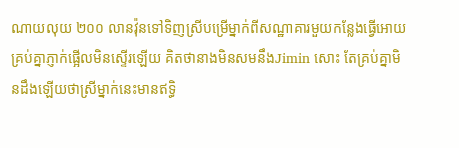ណាយលុយ ២០០ លានវ៉ុនទៅទិញស្រីបម្រើម្នាក់ពីសណ្ឋាគារមួយកន្លែងធ្វើអោយគ្រប់គ្នាភ្ញាក់ផ្អើលមិនស្ទើរឡើយ គិតថានាងមិនសមនឹងJimin សោះ តែគ្រប់គ្នាមិនដឹងឡើយថាស្រីម្នាក់នេះមានឥទ្ធិ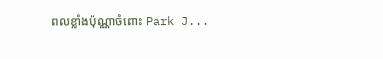ពលខ្លាំងប៉ុណ្ណាចំពោះ Park J...